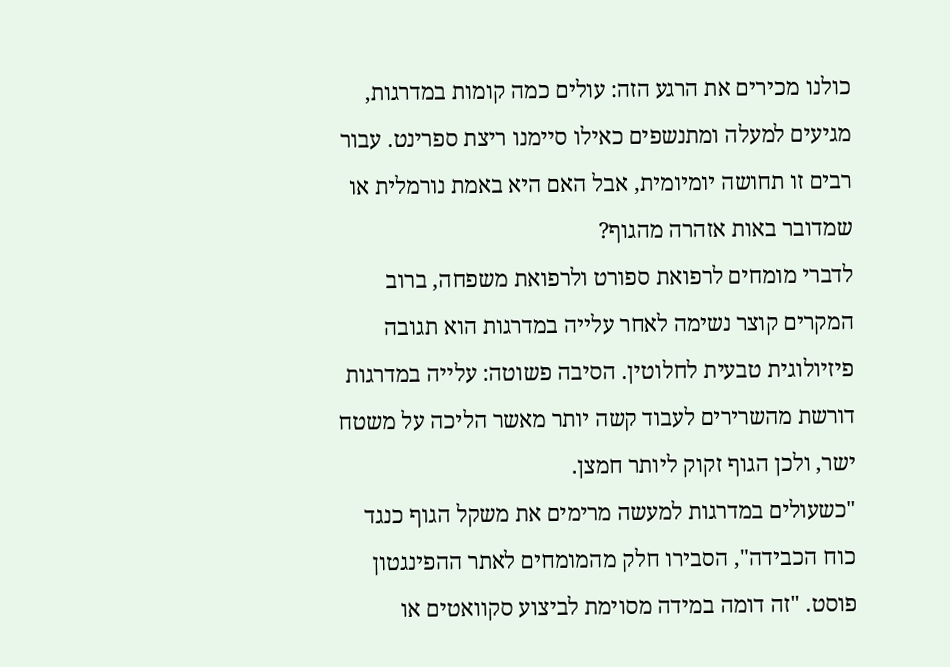כולנו מכירים את הרגע הזה: עולים כמה קומות במדרגות, מגיעים למעלה ומתנשפים כאילו סיימנו ריצת ספרינט. עבור רבים זו תחושה יומיומית, אבל האם היא באמת נורמלית או שמדובר באות אזהרה מהגוף?
לדברי מומחים לרפואת ספורט ולרפואת משפחה, ברוב המקרים קוצר נשימה לאחר עלייה במדרגות הוא תגובה פיזיולוגית טבעית לחלוטין. הסיבה פשוטה: עלייה במדרגות דורשת מהשרירים לעבוד קשה יותר מאשר הליכה על משטח ישר, ולכן הגוף זקוק ליותר חמצן.
"כשעולים במדרגות למעשה מרימים את משקל הגוף כנגד כוח הכבידה", הסבירו חלק מהמומחים לאתר ההפינגטון פוסט. "זה דומה במידה מסוימת לביצוע סקוואטים או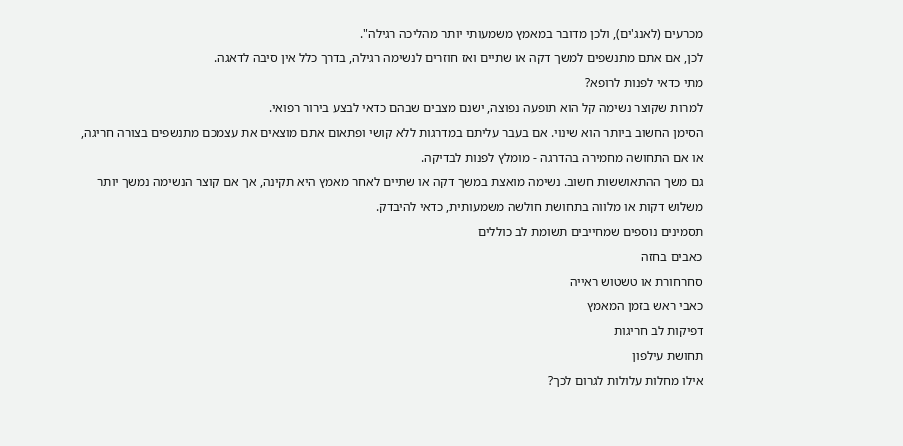מכרעים (לאנג'ים), ולכן מדובר במאמץ משמעותי יותר מהליכה רגילה".
לכן, אם אתם מתנשפים למשך דקה או שתיים ואז חוזרים לנשימה רגילה, בדרך כלל אין סיבה לדאגה.
מתי כדאי לפנות לרופא?
למרות שקוצר נשימה קל הוא תופעה נפוצה, ישנם מצבים שבהם כדאי לבצע בירור רפואי.
הסימן החשוב ביותר הוא שינוי. אם בעבר עליתם במדרגות ללא קושי ופתאום אתם מוצאים את עצמכם מתנשפים בצורה חריגה, או אם התחושה מחמירה בהדרגה - מומלץ לפנות לבדיקה.
גם משך ההתאוששות חשוב. נשימה מואצת במשך דקה או שתיים לאחר מאמץ היא תקינה, אך אם קוצר הנשימה נמשך יותר משלוש דקות או מלווה בתחושת חולשה משמעותית, כדאי להיבדק.
תסמינים נוספים שמחייבים תשומת לב כוללים
כאבים בחזה
סחרחורת או טשטוש ראייה
כאבי ראש בזמן המאמץ
דפיקות לב חריגות
תחושת עילפון
אילו מחלות עלולות לגרום לכך?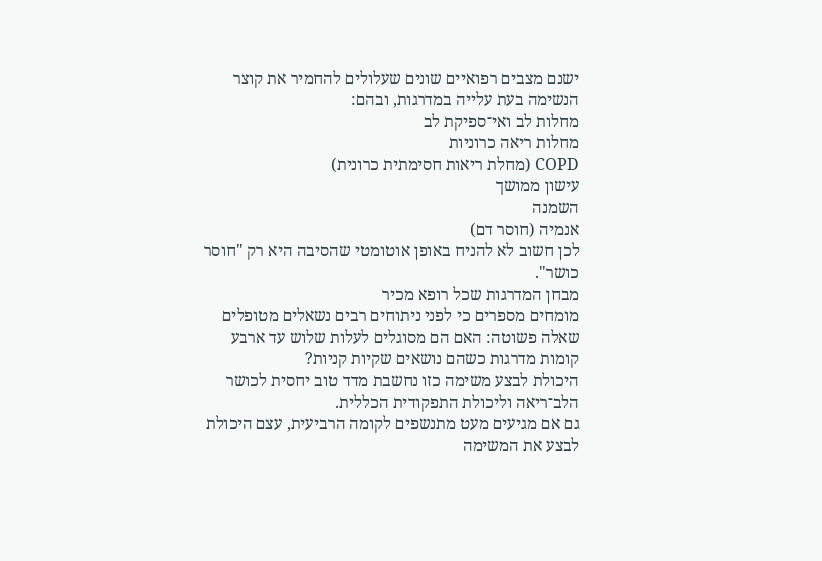ישנם מצבים רפואיים שונים שעלולים להחמיר את קוצר הנשימה בעת עלייה במדרגות, ובהם:
מחלות לב ואי־ספיקת לב
מחלות ריאה כרוניות
COPD (מחלת ריאות חסימתית כרונית)
עישון ממושך
השמנה
אנמיה (חוסר דם)
לכן חשוב לא להניח באופן אוטומטי שהסיבה היא רק "חוסר כושר".
מבחן המדרגות שכל רופא מכיר
מומחים מספרים כי לפני ניתוחים רבים נשאלים מטופלים שאלה פשוטה: האם הם מסוגלים לעלות שלוש עד ארבע קומות מדרגות כשהם נושאים שקיות קניות?
היכולת לבצע משימה כזו נחשבת מדד טוב יחסית לכושר הלב־ריאה וליכולת התפקודית הכללית.
גם אם מגיעים מעט מתנשפים לקומה הרביעית, עצם היכולת לבצע את המשימה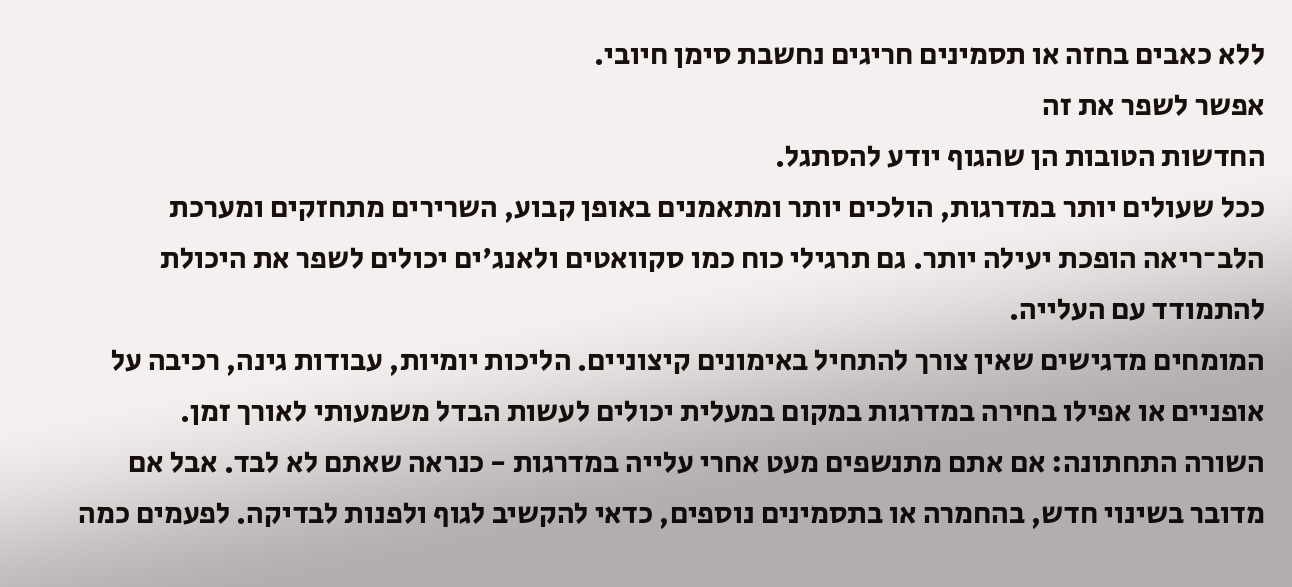ללא כאבים בחזה או תסמינים חריגים נחשבת סימן חיובי.
אפשר לשפר את זה
החדשות הטובות הן שהגוף יודע להסתגל.
ככל שעולים יותר במדרגות, הולכים יותר ומתאמנים באופן קבוע, השרירים מתחזקים ומערכת הלב־ריאה הופכת יעילה יותר. גם תרגילי כוח כמו סקוואטים ולאנג'ים יכולים לשפר את היכולת להתמודד עם העלייה.
המומחים מדגישים שאין צורך להתחיל באימונים קיצוניים. הליכות יומיות, עבודות גינה, רכיבה על אופניים או אפילו בחירה במדרגות במקום במעלית יכולים לעשות הבדל משמעותי לאורך זמן.
השורה התחתונה: אם אתם מתנשפים מעט אחרי עלייה במדרגות - כנראה שאתם לא לבד. אבל אם מדובר בשינוי חדש, בהחמרה או בתסמינים נוספים, כדאי להקשיב לגוף ולפנות לבדיקה. לפעמים כמה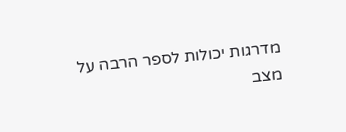מדרגות יכולות לספר הרבה על מצב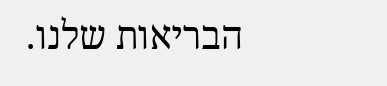הבריאות שלנו.